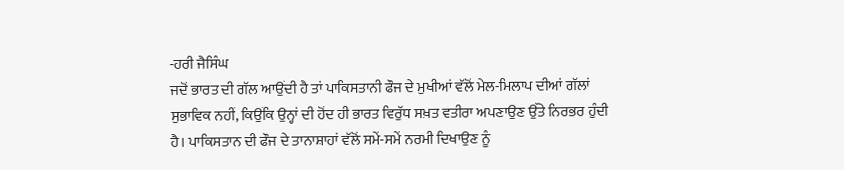-ਹਰੀ ਜੈਸਿੰਘ
ਜਦੋਂ ਭਾਰਤ ਦੀ ਗੱਲ ਆਉਂਦੀ ਹੈ ਤਾਂ ਪਾਕਿਸਤਾਨੀ ਫੌਜ ਦੇ ਮੁਖੀਆਂ ਵੱਲੋਂ ਮੇਲ-ਮਿਲਾਪ ਦੀਆਂ ਗੱਲਾਂ ਸੁਭਾਵਿਕ ਨਹੀਂ, ਕਿਉਂਕਿ ਉਨ੍ਹਾਂ ਦੀ ਹੋਂਦ ਹੀ ਭਾਰਤ ਵਿਰੁੱਧ ਸਖ਼ਤ ਵਤੀਰਾ ਅਪਣਾਉਣ ਉੱਤੇ ਨਿਰਭਰ ਹੁੰਦੀ ਹੈ। ਪਾਕਿਸਤਾਨ ਦੀ ਫੌਜ ਦੇ ਤਾਨਾਸ਼ਾਹਾਂ ਵੱਲੋਂ ਸਮੇਂ-ਸਮੇਂ ਨਰਮੀ ਦਿਖਾਉਣ ਨੂੰ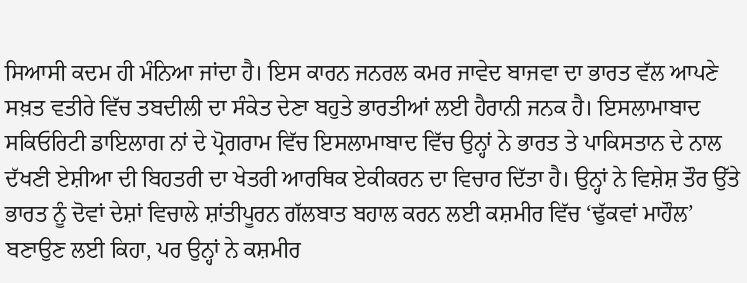ਸਿਆਸੀ ਕਦਮ ਹੀ ਮੰਨਿਆ ਜਾਂਦਾ ਹੈ। ਇਸ ਕਾਰਨ ਜਨਰਲ ਕਮਰ ਜਾਵੇਦ ਬਾਜਵਾ ਦਾ ਭਾਰਤ ਵੱਲ ਆਪਣੇ ਸਖ਼ਤ ਵਤੀਰੇ ਵਿੱਚ ਤਬਦੀਲੀ ਦਾ ਸੰਕੇਤ ਦੇਣਾ ਬਹੁਤੇ ਭਾਰਤੀਆਂ ਲਈ ਹੈਰਾਨੀ ਜਨਕ ਹੈ। ਇਸਲਾਮਾਬਾਦ ਸਕਿਓਰਿਟੀ ਡਾਇਲਾਗ ਨਾਂ ਦੇ ਪ੍ਰੋਗਰਾਮ ਵਿੱਚ ਇਸਲਾਮਾਬਾਦ ਵਿੱਚ ਉਨ੍ਹਾਂ ਨੇ ਭਾਰਤ ਤੇ ਪਾਕਿਸਤਾਨ ਦੇ ਨਾਲ ਦੱਖਣੀ ਏਸ਼ੀਆ ਦੀ ਬਿਹਤਰੀ ਦਾ ਖੇਤਰੀ ਆਰਥਿਕ ਏਕੀਕਰਨ ਦਾ ਵਿਚਾਰ ਦਿੱਤਾ ਹੈ। ਉਨ੍ਹਾਂ ਨੇ ਵਿਸ਼ੇਸ਼ ਤੌਰ ਉੱਤੇ ਭਾਰਤ ਨੂੰ ਦੋਵਾਂ ਦੇਸ਼ਾਂ ਵਿਚਾਲੇ ਸ਼ਾਂਤੀਪੂਰਨ ਗੱਲਬਾਤ ਬਹਾਲ ਕਰਨ ਲਈ ਕਸ਼ਮੀਰ ਵਿੱਚ ‘ਢੁੱਕਵਾਂ ਮਾਹੌਲ’ ਬਣਾਉਣ ਲਈ ਕਿਹਾ, ਪਰ ਉਨ੍ਹਾਂ ਨੇ ਕਸ਼ਮੀਰ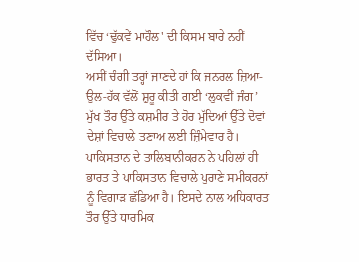ਵਿੱਚ ‘ਢੁੱਕਵੇਂ ਮਾਹੌਲ' ਦੀ ਕਿਸਮ ਬਾਰੇ ਨਹੀਂ ਦੱਸਿਆ।
ਅਸੀਂ ਚੰਗੀ ਤਰ੍ਹਾਂ ਜਾਣਦੇ ਹਾਂ ਕਿ ਜਨਰਲ ਜ਼ਿਆ-ਉਲ-ਹੱਕ ਵੱਲੋਂ ਸ਼ੁਰੂ ਕੀਤੀ ਗਈ ‘ਲੁਕਵੀਂ ਜੰਗ’ ਮੁੱਖ ਤੌਰ ਉੱਤੇ ਕਸ਼ਮੀਰ ਤੇ ਹੋਰ ਮੁੱਦਿਆਂ ਉੱਤੇ ਦੋਵਾਂ ਦੇਸ਼ਾਂ ਵਿਚਾਲੇ ਤਣਾਅ ਲਈ ਜ਼ਿੰਮੇਵਾਰ ਹੈ। ਪਾਕਿਸਤਾਨ ਦੇ ਤਾਲਿਬਾਨੀਕਰਨ ਨੇ ਪਹਿਲਾਂ ਹੀ ਭਾਰਤ ਤੇ ਪਾਕਿਸਤਾਨ ਵਿਚਾਲੇ ਪੁਰਾਣੇ ਸਮੀਕਰਨਾਂ ਨੂੰ ਵਿਗਾੜ ਛੱਡਿਆ ਹੈ। ਇਸਦੇ ਨਾਲ ਅਧਿਕਾਰਤ ਤੌਰ ਉੱਤੇ ਧਾਰਮਿਕ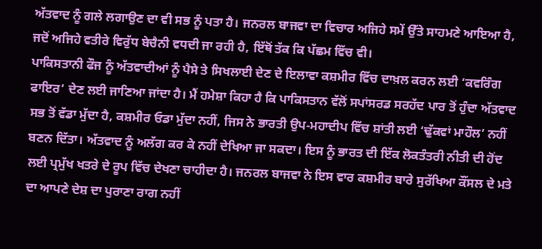ਅੱਤਵਾਦ ਨੂੰ ਗਲੇ ਲਗਾਉਣ ਦਾ ਵੀ ਸਭ ਨੂੰ ਪਤਾ ਹੈ। ਜਨਰਲ ਬਾਜਵਾ ਦਾ ਵਿਚਾਰ ਅਜਿਹੇ ਸਮੇਂ ਉੱਤੇ ਸਾਹਮਣੇ ਆਇਆ ਹੈ, ਜਦੋਂ ਅਜਿਹੇ ਵਤੀਰੇ ਵਿਰੁੱਧ ਬੇਚੈਨੀ ਵਧਦੀ ਜਾ ਰਹੀ ਹੈ, ਇੱਥੋਂ ਤੱਕ ਕਿ ਪੱਛਮ ਵਿੱਚ ਵੀ।
ਪਾਕਿਸਤਾਨੀ ਫੌਜ ਨੂੰ ਅੱਤਵਾਦੀਆਂ ਨੂੰ ਪੈਸੇ ਤੇ ਸਿਖਲਾਈ ਦੇਣ ਦੇ ਇਲਾਵਾ ਕਸ਼ਮੀਰ ਵਿੱਚ ਦਾਖ਼ਲ ਕਰਨ ਲਈ ‘ਕਵਰਿੰਗ ਫਾਇਰ’ ਦੇਣ ਲਈ ਜਾਣਿਆ ਜਾਂਦਾ ਹੈ। ਮੈਂ ਹਮੇਸ਼ਾ ਕਿਹਾ ਹੈ ਕਿ ਪਾਕਿਸਤਾਨ ਵੱਲੋਂ ਸਪਾਂਸਰਡ ਸਰਹੱਦ ਪਾਰ ਤੋਂ ਹੁੰਦਾ ਅੱਤਵਾਦ ਸਭ ਤੋਂ ਵੱਡਾ ਮੁੱਦਾ ਹੈ, ਕਸ਼ਮੀਰ ਓਡਾ ਮੁੱਦਾ ਨਹੀਂ, ਜਿਸ ਨੇ ਭਾਰਤੀ ਉਪ-ਮਹਾਦੀਪ ਵਿੱਚ ਸ਼ਾਂਤੀ ਲਈ ‘ਢੁੱਕਵਾਂ ਮਾਹੌਲ’ ਨਹੀਂ ਬਣਨ ਦਿੱਤਾ। ਅੱਤਵਾਦ ਨੂੰ ਅਲੱਗ ਕਰ ਕੇ ਨਹੀਂ ਦੇਖਿਆ ਜਾ ਸਕਦਾ। ਇਸ ਨੂੰ ਭਾਰਤ ਦੀ ਇੱਕ ਲੋਕਤੰਤਰੀ ਨੀਤੀ ਦੀ ਹੋਂਦ ਲਈ ਪ੍ਰਮੁੱਖ ਖਤਰੇ ਦੇ ਰੂਪ ਵਿੱਚ ਦੇਖਣਾ ਚਾਹੀਦਾ ਹੈ। ਜਨਰਲ ਬਾਜਵਾ ਨੇ ਇਸ ਵਾਰ ਕਸ਼ਮੀਰ ਬਾਰੇ ਸੁਰੱਖਿਆ ਕੌਂਸਲ ਦੇ ਮਤੇ ਦਾ ਆਪਣੇ ਦੇਸ਼ ਦਾ ਪੁਰਾਣਾ ਰਾਗ ਨਹੀਂ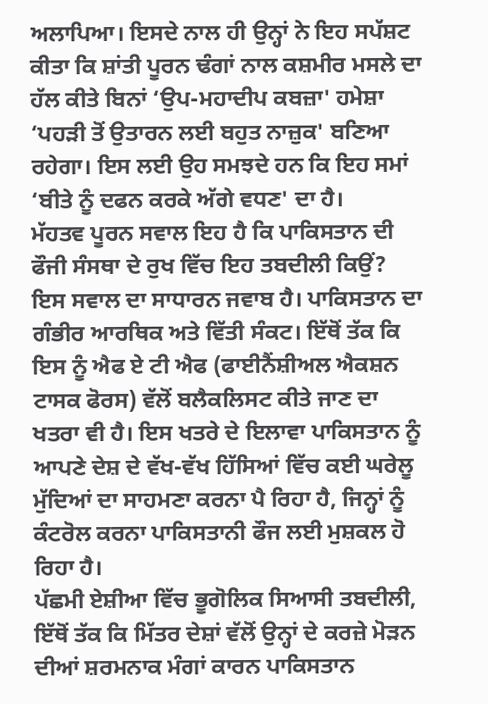ਅਲਾਪਿਆ। ਇਸਦੇ ਨਾਲ ਹੀ ਉਨ੍ਹਾਂ ਨੇ ਇਹ ਸਪੱਸ਼ਟ ਕੀਤਾ ਕਿ ਸ਼ਾਂਤੀ ਪੂਰਨ ਢੰਗਾਂ ਨਾਲ ਕਸ਼ਮੀਰ ਮਸਲੇ ਦਾ ਹੱਲ ਕੀਤੇ ਬਿਨਾਂ ‘ਉਪ-ਮਹਾਦੀਪ ਕਬਜ਼ਾ' ਹਮੇਸ਼ਾ ‘ਪਹੜੀ ਤੋਂ ਉਤਾਰਨ ਲਈ ਬਹੁਤ ਨਾਜ਼ੁਕ' ਬਣਿਆ ਰਹੇਗਾ। ਇਸ ਲਈ ਉਹ ਸਮਝਦੇ ਹਨ ਕਿ ਇਹ ਸਮਾਂ ‘ਬੀਤੇ ਨੂੰ ਦਫਨ ਕਰਕੇ ਅੱਗੇ ਵਧਣ' ਦਾ ਹੈ।
ਮੱਹਤਵ ਪੂਰਨ ਸਵਾਲ ਇਹ ਹੈ ਕਿ ਪਾਕਿਸਤਾਨ ਦੀ ਫੌਜੀ ਸੰਸਥਾ ਦੇ ਰੁਖ ਵਿੱਚ ਇਹ ਤਬਦੀਲੀ ਕਿਉਂ? ਇਸ ਸਵਾਲ ਦਾ ਸਾਧਾਰਨ ਜਵਾਬ ਹੈ। ਪਾਕਿਸਤਾਨ ਦਾ ਗੰਭੀਰ ਆਰਥਿਕ ਅਤੇ ਵਿੱਤੀ ਸੰਕਟ। ਇੱਥੋਂ ਤੱਕ ਕਿ ਇਸ ਨੂੰ ਐਫ ਏ ਟੀ ਐਫ (ਫਾਈਨੈਂਸ਼ੀਅਲ ਐਕਸ਼ਨ ਟਾਸਕ ਫੋਰਸ) ਵੱਲੋਂ ਬਲੈਕਲਿਸਟ ਕੀਤੇ ਜਾਣ ਦਾ ਖਤਰਾ ਵੀ ਹੈ। ਇਸ ਖਤਰੇ ਦੇ ਇਲਾਵਾ ਪਾਕਿਸਤਾਨ ਨੂੰ ਆਪਣੇ ਦੇਸ਼ ਦੇ ਵੱਖ-ਵੱਖ ਹਿੱਸਿਆਂ ਵਿੱਚ ਕਈ ਘਰੇਲੂ ਮੁੱਦਿਆਂ ਦਾ ਸਾਹਮਣਾ ਕਰਨਾ ਪੈ ਰਿਹਾ ਹੈ, ਜਿਨ੍ਹਾਂ ਨੂੰ ਕੰਟਰੋਲ ਕਰਨਾ ਪਾਕਿਸਤਾਨੀ ਫੌਜ ਲਈ ਮੁਸ਼ਕਲ ਹੋ ਰਿਹਾ ਹੈ।
ਪੱਛਮੀ ਏਸ਼ੀਆ ਵਿੱਚ ਭੂਗੋਲਿਕ ਸਿਆਸੀ ਤਬਦੀਲੀ, ਇੱਥੋਂ ਤੱਕ ਕਿ ਮਿੱਤਰ ਦੇਸ਼ਾਂ ਵੱਲੋਂ ਉਨ੍ਹਾਂ ਦੇ ਕਰਜ਼ੇ ਮੋੜਨ ਦੀਆਂ ਸ਼ਰਮਨਾਕ ਮੰਗਾਂ ਕਾਰਨ ਪਾਕਿਸਤਾਨ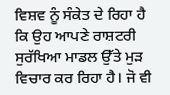ਵਿਸ਼ਵ ਨੂੰ ਸੰਕੇਤ ਦੇ ਰਿਹਾ ਹੈ ਕਿ ਉਹ ਆਪਣੇ ਰਾਸ਼ਟਰੀ ਸੁਰੱਖਿਆ ਮਾਡਲ ਉੱਤੇ ਮੁੜ ਵਿਚਾਰ ਕਰ ਰਿਹਾ ਹੈ। ਜੋ ਵੀ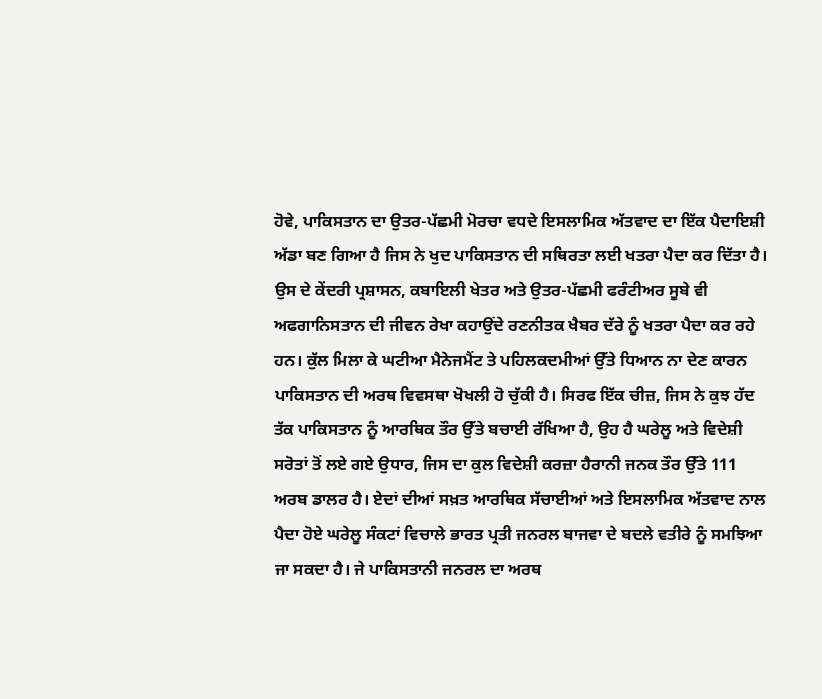ਹੋਵੇ, ਪਾਕਿਸਤਾਨ ਦਾ ਉਤਰ-ਪੱਛਮੀ ਮੋਰਚਾ ਵਧਦੇ ਇਸਲਾਮਿਕ ਅੱਤਵਾਦ ਦਾ ਇੱਕ ਪੈਦਾਇਸ਼ੀ ਅੱਡਾ ਬਣ ਗਿਆ ਹੈ ਜਿਸ ਨੇ ਖੁਦ ਪਾਕਿਸਤਾਨ ਦੀ ਸਥਿਰਤਾ ਲਈ ਖਤਰਾ ਪੈਦਾ ਕਰ ਦਿੱਤਾ ਹੈ। ਉਸ ਦੇ ਕੇਂਦਰੀ ਪ੍ਰਸ਼ਾਸਨ, ਕਬਾਇਲੀ ਖੇਤਰ ਅਤੇ ਉਤਰ-ਪੱਛਮੀ ਫਰੰਟੀਅਰ ਸੂਬੇ ਵੀ ਅਫਗਾਨਿਸਤਾਨ ਦੀ ਜੀਵਨ ਰੇਖਾ ਕਹਾਉਂਦੇ ਰਣਨੀਤਕ ਖੈਬਰ ਦੱਰੇ ਨੂੰ ਖਤਰਾ ਪੈਦਾ ਕਰ ਰਹੇ ਹਨ। ਕੁੱਲ ਮਿਲਾ ਕੇ ਘਟੀਆ ਮੈਨੇਜਮੈਂਟ ਤੇ ਪਹਿਲਕਦਮੀਆਂ ਉੱਤੇ ਧਿਆਨ ਨਾ ਦੇਣ ਕਾਰਨ ਪਾਕਿਸਤਾਨ ਦੀ ਅਰਥ ਵਿਵਸਥਾ ਖੋਖਲੀ ਹੋ ਚੁੱਕੀ ਹੈ। ਸਿਰਫ ਇੱਕ ਚੀਜ਼, ਜਿਸ ਨੇ ਕੁਝ ਹੱਦ ਤੱਕ ਪਾਕਿਸਤਾਨ ਨੂੰ ਆਰਥਿਕ ਤੌਰ ਉੱਤੇ ਬਚਾਈ ਰੱਖਿਆ ਹੈ, ਉਹ ਹੈ ਘਰੇਲੂ ਅਤੇ ਵਿਦੇਸ਼ੀ ਸਰੋਤਾਂ ਤੋਂ ਲਏ ਗਏ ਉਧਾਰ, ਜਿਸ ਦਾ ਕੁਲ ਵਿਦੇਸ਼ੀ ਕਰਜ਼ਾ ਹੈਰਾਨੀ ਜਨਕ ਤੌਰ ਉੱਤੇ 111 ਅਰਬ ਡਾਲਰ ਹੈ। ਏਦਾਂ ਦੀਆਂ ਸਖ਼ਤ ਆਰਥਿਕ ਸੱਚਾਈਆਂ ਅਤੇ ਇਸਲਾਮਿਕ ਅੱਤਵਾਦ ਨਾਲ ਪੈਦਾ ਹੋਏ ਘਰੇਲੂ ਸੰਕਟਾਂ ਵਿਚਾਲੇ ਭਾਰਤ ਪ੍ਰਤੀ ਜਨਰਲ ਬਾਜਵਾ ਦੇ ਬਦਲੇ ਵਤੀਰੇ ਨੂੰ ਸਮਝਿਆ ਜਾ ਸਕਦਾ ਹੈ। ਜੇ ਪਾਕਿਸਤਾਨੀ ਜਨਰਲ ਦਾ ਅਰਥ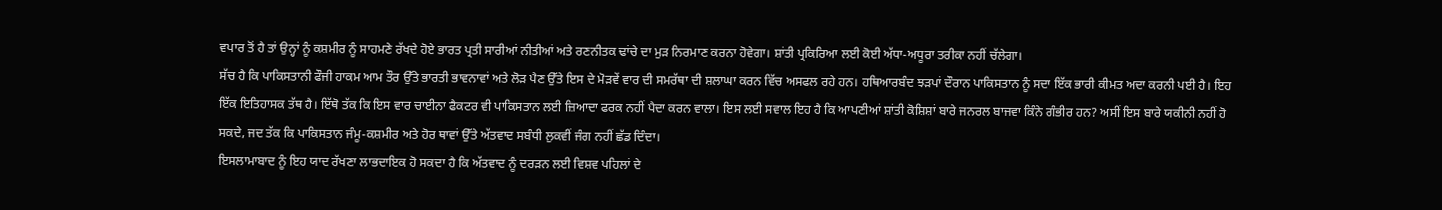ਵਪਾਰ ਤੋਂ ਹੈ ਤਾਂ ਉਨ੍ਹਾਂ ਨੂੰ ਕਸ਼ਮੀਰ ਨੂੰ ਸਾਹਮਣੇ ਰੱਖਦੇ ਹੋਏ ਭਾਰਤ ਪ੍ਰਤੀ ਸਾਰੀਆਂ ਨੀਤੀਆਂ ਅਤੇ ਰਣਨੀਤਕ ਢਾਂਚੇ ਦਾ ਮੁੜ ਨਿਰਮਾਣ ਕਰਨਾ ਹੋਵੇਗਾ। ਸ਼ਾਂਤੀ ਪ੍ਰਕਿਰਿਆ ਲਈ ਕੋਈ ਅੱਧਾ-ਅਧੂਰਾ ਤਰੀਕਾ ਨਹੀਂ ਚੱਲੇਗਾ।
ਸੱਚ ਹੈ ਕਿ ਪਾਕਿਸਤਾਨੀ ਫੌਜੀ ਹਾਕਮ ਆਮ ਤੌਰ ਉੱਤੇ ਭਾਰਤੀ ਭਾਵਨਾਵਾਂ ਅਤੇ ਲੋੜ ਪੈਣ ਉੱਤੇ ਇਸ ਦੇ ਮੋੜਵੇਂ ਵਾਰ ਦੀ ਸਮਰੱਥਾ ਦੀ ਸ਼ਲਾਘਾ ਕਰਨ ਵਿੱਚ ਅਸਫਲ ਰਹੇ ਹਨ। ਹਥਿਆਰਬੰਦ ਝੜਪਾਂ ਦੌਰਾਨ ਪਾਕਿਸਤਾਨ ਨੂੰ ਸਦਾ ਇੱਕ ਭਾਰੀ ਕੀਮਤ ਅਦਾ ਕਰਨੀ ਪਈ ਹੈ। ਇਹ ਇੱਕ ਇਤਿਹਾਸਕ ਤੱਥ ਹੈ। ਇੱਥੋ ਤੱਕ ਕਿ ਇਸ ਵਾਰ ਚਾਈਨਾ ਫੈਕਟਰ ਵੀ ਪਾਕਿਸਤਾਨ ਲਈ ਜ਼ਿਆਦਾ ਫਰਕ ਨਹੀਂ ਪੈਦਾ ਕਰਨ ਵਾਲਾ। ਇਸ ਲਈ ਸਵਾਲ ਇਹ ਹੈ ਕਿ ਆਪਣੀਆਂ ਸ਼ਾਂਤੀ ਕੋਸ਼ਿਸ਼ਾਂ ਬਾਰੇ ਜਨਰਲ ਬਾਜਵਾ ਕਿੰਨੇ ਗੰਭੀਰ ਹਨ? ਅਸੀਂ ਇਸ ਬਾਰੇ ਯਕੀਨੀ ਨਹੀਂ ਹੋ ਸਕਦੇ, ਜਦ ਤੱਕ ਕਿ ਪਾਕਿਸਤਾਨ ਜੰਮੂ-ਕਸ਼ਮੀਰ ਅਤੇ ਹੋਰ ਥਾਵਾਂ ਉੱਤੇ ਅੱਤਵਾਦ ਸਬੰਧੀ ਲੁਕਵੀਂ ਜੰਗ ਨਹੀਂ ਛੱਡ ਦਿੰਦਾ।
ਇਸਲਾਮਾਬਾਦ ਨੂੰ ਇਹ ਯਾਦ ਰੱਖਣਾ ਲਾਭਦਾਇਕ ਹੋ ਸਕਦਾ ਹੈ ਕਿ ਅੱਤਵਾਦ ਨੂੰ ਦਰੜਨ ਲਈ ਵਿਸ਼ਵ ਪਹਿਲਾਂ ਦੇ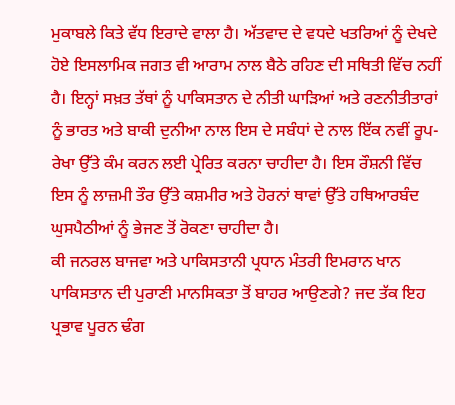ਮੁਕਾਬਲੇ ਕਿਤੇ ਵੱਧ ਇਰਾਦੇ ਵਾਲਾ ਹੈ। ਅੱਤਵਾਦ ਦੇ ਵਧਦੇ ਖਤਰਿਆਂ ਨੂੰ ਦੇਖਦੇ ਹੋਏ ਇਸਲਾਮਿਕ ਜਗਤ ਵੀ ਆਰਾਮ ਨਾਲ ਬੈਠੇ ਰਹਿਣ ਦੀ ਸਥਿਤੀ ਵਿੱਚ ਨਹੀਂ ਹੈ। ਇਨ੍ਹਾਂ ਸਖ਼ਤ ਤੱਥਾਂ ਨੂੰ ਪਾਕਿਸਤਾਨ ਦੇ ਨੀਤੀ ਘਾੜਿਆਂ ਅਤੇ ਰਣਨੀਤੀਤਾਰਾਂ ਨੂੰ ਭਾਰਤ ਅਤੇ ਬਾਕੀ ਦੁਨੀਆ ਨਾਲ ਇਸ ਦੇ ਸਬੰਧਾਂ ਦੇ ਨਾਲ ਇੱਕ ਨਵੀਂ ਰੂਪ-ਰੇਖਾ ਉੱਤੇ ਕੰਮ ਕਰਨ ਲਈ ਪ੍ਰੇਰਿਤ ਕਰਨਾ ਚਾਹੀਦਾ ਹੈ। ਇਸ ਰੌਸ਼ਨੀ ਵਿੱਚ ਇਸ ਨੂੰ ਲਾਜ਼ਮੀ ਤੌਰ ਉੱਤੇ ਕਸ਼ਮੀਰ ਅਤੇ ਹੋਰਨਾਂ ਥਾਵਾਂ ਉੱਤੇ ਹਥਿਆਰਬੰਦ ਘੁਸਪੈਠੀਆਂ ਨੂੰ ਭੇਜਣ ਤੋਂ ਰੋਕਣਾ ਚਾਹੀਦਾ ਹੈ।
ਕੀ ਜਨਰਲ ਬਾਜਵਾ ਅਤੇ ਪਾਕਿਸਤਾਨੀ ਪ੍ਰਧਾਨ ਮੰਤਰੀ ਇਮਰਾਨ ਖਾਨ ਪਾਕਿਸਤਾਨ ਦੀ ਪੁਰਾਣੀ ਮਾਨਸਿਕਤਾ ਤੋਂ ਬਾਹਰ ਆਉਣਗੇ? ਜਦ ਤੱਕ ਇਹ ਪ੍ਰਭਾਵ ਪੂਰਨ ਢੰਗ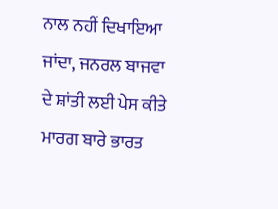ਨਾਲ ਨਹੀਂ ਦਿਖਾਇਆ ਜਾਂਦਾ, ਜਨਰਲ ਬਾਜਵਾ ਦੇ ਸ਼ਾਂਤੀ ਲਈ ਪੇਸ ਕੀਤੇ ਮਾਰਗ ਬਾਰੇ ਭਾਰਤ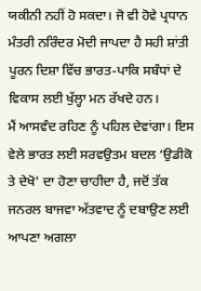ਯਕੀਨੀ ਨਹੀਂ ਹੋ ਸਕਦਾ। ਜੋ ਵੀ ਹੋਵੇ ਪ੍ਰਧਾਨ ਮੰਤਰੀ ਨਰਿੰਦਰ ਮੋਦੀ ਜਾਪਦਾ ਹੈ ਸਹੀ ਸ਼ਾਂਤੀ ਪੂਰਨ ਦਿਸ਼ਾ ਵਿੱਚ ਭਾਰਤ-ਪਾਕਿ ਸਬੰਧਾਂ ਦੇ ਵਿਕਾਸ ਲਈ ਖੁੱਲ੍ਹਾ ਮਨ ਰੱਖਦੇ ਹਨ।
ਮੈਂ ਆਸਵੰਦ ਰਹਿਣ ਨੂੰ ਪਹਿਲ ਦੇਵਾਂਗਾ। ਇਸ ਵੇਲੇ ਭਾਰਤ ਲਈ ਸਰਵਉਤਮ ਬਦਲ ‘ਉਡੀਕੋ ਤੇ ਦੇਖੋ' ਦਾ ਹੋਣਾ ਚਾਹੀਦਾ ਹੈ, ਜਦੋਂ ਤੱਕ ਜਨਰਲ ਬਾਜਵਾ ਅੱਤਵਾਦ ਨੂੰ ਦਬਾਉਣ ਲਈ ਆਪਣਾ ਅਗਲਾ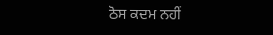ਠੋਸ ਕਦਮ ਨਹੀਂ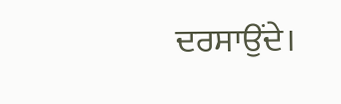ਦਰਸਾਉਂਦੇ।